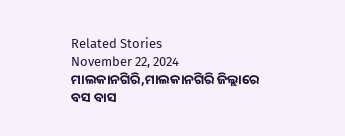Related Stories
November 22, 2024
ମାଲକାନଗିରି,ମାଲକାନଗିରି ଜିଲ୍ଲାରେ ବସ ବାସ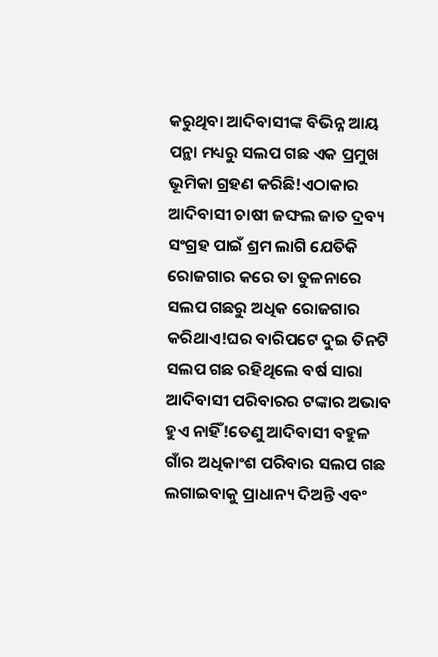କରୁଥିବା ଆଦିବାସୀଙ୍କ ବିଭିନ୍ନ ଆୟ ପନ୍ଥା ମଧ୍ୟରୁ ସଲପ ଗଛ ଏକ ପ୍ରମୁଖ ଭୂମିକା ଗ୍ରହଣ କରିଛି!ଏଠାକାର ଆଦିବାସୀ ଚାଷୀ ଜଙ୍ଘଲ ଜାତ ଦ୍ରବ୍ୟ ସଂଗ୍ରହ ପାଇଁ ଶ୍ରମ ଲାଗି ଯେତିକି ରୋଜଗାର କରେ ତା ତୁଳନାରେ ସଲପ ଗଛରୁ ଅଧିକ ରୋଜଗାର କରିଥାଏ!ଘର ବାରିପଟେ ଦୁଇ ତିନଟି ସଲପ ଗଛ ରହିଥିଲେ ବର୍ଷ ସାରା ଆଦିବାସୀ ପରିବାରର ଟଙ୍କାର ଅଭାବ ହୁଏ ନାହିଁ!ତେଣୁ ଆଦିବାସୀ ବହୁଳ ଗାଁର ଅଧିକାଂଶ ପରିବାର ସଲପ ଗଛ ଲଗାଇବାକୁ ପ୍ରାଧାନ୍ୟ ଦିଅନ୍ତି ଏବଂ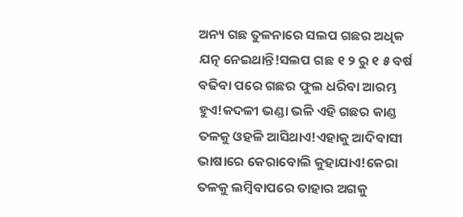ଅନ୍ୟ ଗଛ ତୁଳନାରେ ସଲପ ଗଛର ଅଧିକ ଯତ୍ନ ନେଇଥାନ୍ତି!ସଲପ ଗଛ ୧ ୨ ରୁ ୧ ୫ ବର୍ଷ ବଢିବା ପରେ ଗଛର ଫୁଲ ଧରିବା ଆରମ୍ଭ ହୁଏ!କଦଳୀ ଭଣ୍ଡା ଭଳି ଏହି ଗଛର କାଣ୍ଡ ତଳକୁ ଓହଳି ଆସିଥାଏ!ଏହାକୁ ଆଦିବାସୀ ଭାଷାରେ କେରାବୋଲି କୁହାଯାଏ!କେରା ତଳକୁ ଲମ୍ବିବାପରେ ତାହାର ଅଗକୁ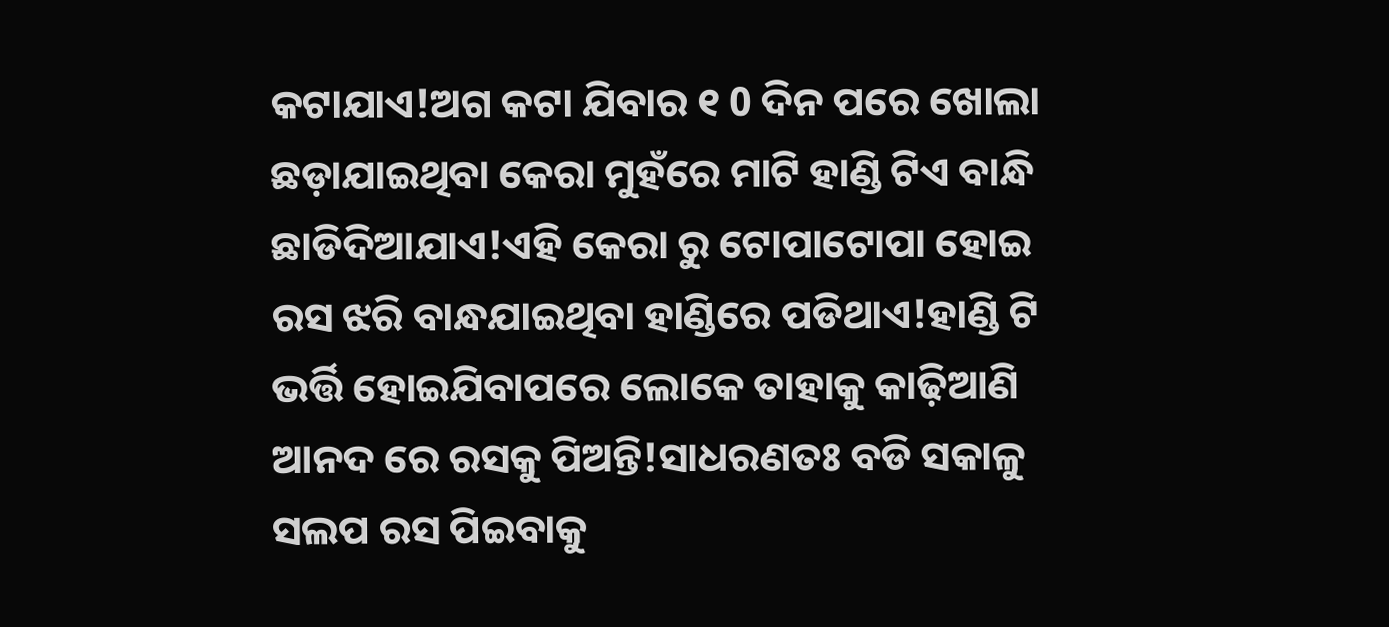କଟାଯାଏ!ଅଗ କଟା ଯିବାର ୧ 0 ଦିନ ପରେ ଖୋଲା ଛଡ଼ାଯାଇଥିବା କେରା ମୁହଁରେ ମାଟି ହାଣ୍ଡି ଟିଏ ବାନ୍ଧି ଛାଡିଦିଆଯାଏ!ଏହି କେରା ରୁ ଟୋପାଟୋପା ହୋଇ ରସ ଝରି ବାନ୍ଧଯାଇଥିବା ହାଣ୍ଡିରେ ପଡିଥାଏ!ହାଣ୍ଡି ଟି ଭର୍ତ୍ତି ହୋଇଯିବାପରେ ଲୋକେ ତାହାକୁ କାଢ଼ିଆଣି ଆନଦ ରେ ରସକୁ ପିଅନ୍ତି!ସାଧରଣତଃ ବଡି ସକାଳୁ ସଲପ ରସ ପିଇବାକୁ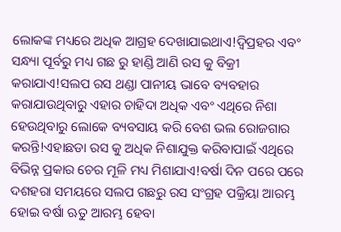ଲୋକଙ୍କ ମଧ୍ୟରେ ଅଧିକ ଆଗ୍ରହ ଦେଖାଯାଇଥାଏ!ଦ୍ବିପ୍ରହର ଏବଂ ସନ୍ଧ୍ୟା ପୂର୍ବରୁ ମଧ୍ୟ ଗଛ ରୁ ହାଣ୍ଡି ଆଣି ରସ କୁ ବିକ୍ରୀ କରାଯାଏ!ସଲପ ରସ ଥଣ୍ଡା ପାନୀୟ ଭାବେ ବ୍ୟବହାର କରାଯାଉଥିବାରୁ ଏହାର ଚାହିଦା ଅଧିକ ଏବଂ ଏଥିରେ ନିଶା ହେଉଥିବାରୁ ଲୋକେ ବ୍ୟବସାୟ କରି ବେଶ ଭଲ ରୋଜଗାର କରନ୍ତି!ଏହାଛଡା ରସ କୁ ଅଧିକ ନିଶାଯୁକ୍ତ କରିବାପାଇଁ ଏଥିରେ ବିଭିନ୍ନ ପ୍ରକାର ଚେର ମୂଳି ମଧ୍ୟ ମିଶାଯାଏ!ବର୍ଷା ଦିନ ପରେ ପରେ ଦଶହରା ସମୟରେ ସଲପ ଗଛରୁ ରସ ସଂଗ୍ରହ ପକ୍ରିୟା ଆରମ୍ଭ ହୋଇ ବର୍ଷା ଋତୁ ଆରମ୍ଭ ହେବା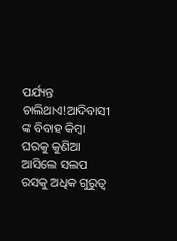ପର୍ଯ୍ୟନ୍ତ ଚାଲିଥାଏ!ଆଦିବାସୀ ଙ୍କ ବିବାହ କିମ୍ବା ଘରକୁ କୁଣିଆ ଆସିଲେ ସଲପ ରସକୁ ଅଧିକ ଗୁରୁତ୍ୱ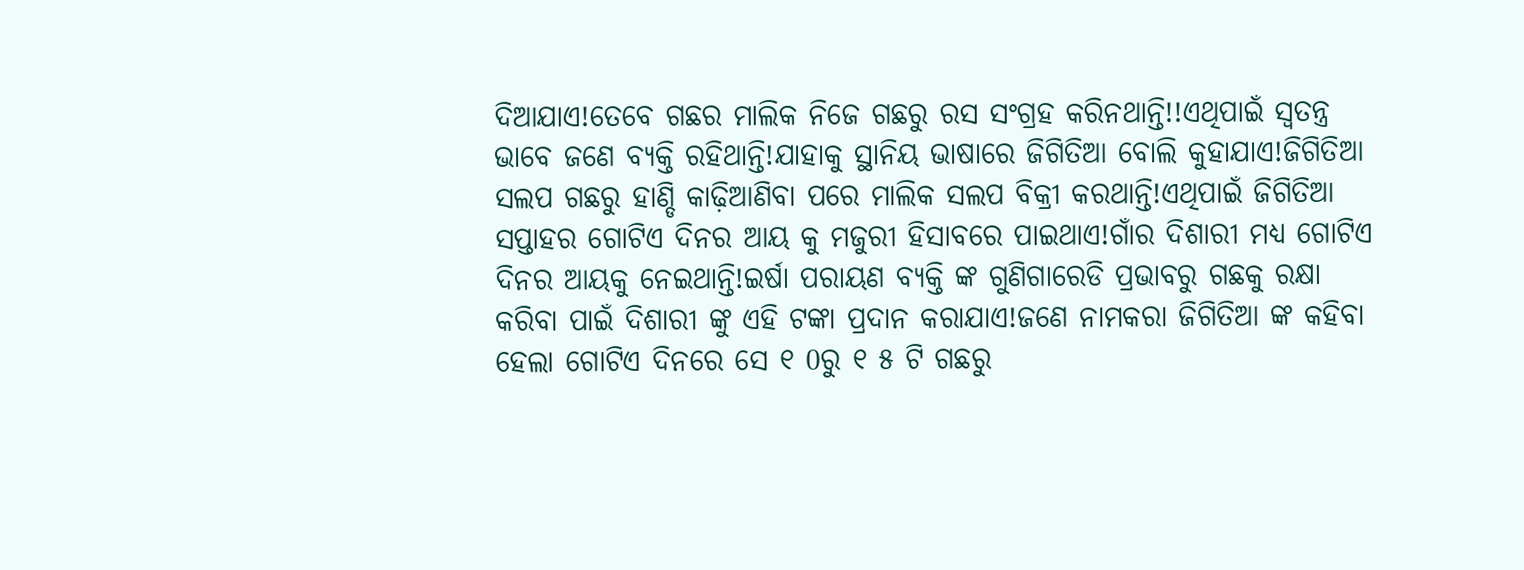ଦିଆଯାଏ!ତେବେ ଗଛର ମାଲିକ ନିଜେ ଗଛରୁ ରସ ସଂଗ୍ରହ କରିନଥାନ୍ତି!!ଏଥିପାଇଁ ସ୍ୱତନ୍ତ୍ର ଭାବେ ଜଣେ ବ୍ୟକ୍ତି ରହିଥାନ୍ତି!ଯାହାକୁ ସ୍ଥାନିୟ ଭାଷାରେ ଜିଗିତିଆ ବୋଲି କୁହାଯାଏ!ଜିଗିତିଆ ସଲପ ଗଛରୁ ହାଣ୍ଡି କାଢ଼ିଆଣିବା ପରେ ମାଲିକ ସଲପ ବିକ୍ରୀ କରଥାନ୍ତି!ଏଥିପାଇଁ ଜିଗିତିଆ ସପ୍ତାହର ଗୋଟିଏ ଦିନର ଆୟ କୁ ମଜୁରୀ ହିସାବରେ ପାଇଥାଏ!ଗାଁର ଦିଶାରୀ ମଧ୍ୟ ଗୋଟିଏ ଦିନର ଆୟକୁ ନେଇଥାନ୍ତି!ଇର୍ଷା ପରାୟଣ ବ୍ୟକ୍ତି ଙ୍କ ଗୁଣିଗାରେଡି ପ୍ରଭାବରୁ ଗଛକୁ ରକ୍ଷା କରିବା ପାଇଁ ଦିଶାରୀ ଙ୍କୁ ଏହି ଟଙ୍କା ପ୍ରଦାନ କରାଯାଏ!ଜଣେ ନାମକରା ଜିଗିତିଆ ଙ୍କ କହିବା ହେଲା ଗୋଟିଏ ଦିନରେ ସେ ୧ 0ରୁ ୧ ୫ ଟି ଗଛରୁ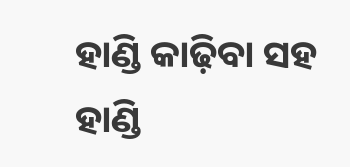ହାଣ୍ଡି କାଢ଼ିବା ସହ ହାଣ୍ଡି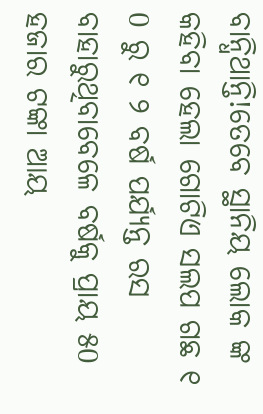ବାନ୍ଧିଥାନ୍ତି!ତେବେ ସ୍ଥାନିୟ ଲୋକ ଙ୍କ କହିବା ହେଲା ଗୋଟିଏ ସଲପ ଗଛ ୧ 0 ରୁ ୧ ୨ ବର୍ଷ ପର୍ଯ୍ୟନ୍ତ ରସ ବାହାରୁଥିବାବେଳେ ବର୍ଷକୁ ପ୍ରାୟ ୫0 ହଜାର ଟଙ୍କା ଆୟ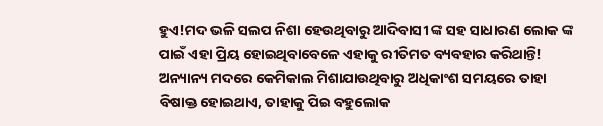ହୁଏ!ମଦ ଭଳି ସଲପ ନିଶା ହେଉଥିବାରୁ ଆଦିବାସୀ ଙ୍କ ସହ ସାଧାରଣ ଲୋକ ଙ୍କ ପାଇଁ ଏହା ପ୍ରିୟ ହୋଇଥିବାବେଳେ ଏହାକୁ ରୀତିମତ ବ୍ୟବହାର କରିଥାନ୍ତି! ଅନ୍ୟାନ୍ୟ ମଦରେ କେମିକାଲ ମିଶାଯାଉଥିବାରୁ ଅଧିକାଂଶ ସମୟରେ ତାହା ବିଷାକ୍ତ ହୋଇଥାଏ, ତାହାକୁ ପିଇ ବହୁଲୋକ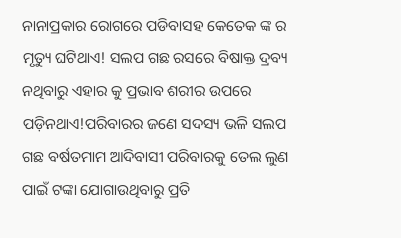ନାନାପ୍ରକାର ରୋଗରେ ପଡିବାସହ କେତେକ ଙ୍କ ର ମୃତ୍ୟୁ ଘଟିଥାଏ! ସଲପ ଗଛ ରସରେ ବିଷାକ୍ତ ଦ୍ରବ୍ୟ ନଥିବାରୁ ଏହାର କୁ ପ୍ରଭାବ ଶରୀର ଉପରେ ପଡ଼ିନଥାଏ!ପରିବାରର ଜଣେ ସଦସ୍ୟ ଭଳି ସଲପ ଗଛ ବର୍ଷତମାମ ଆଦିବାସୀ ପରିବାରକୁ ତେଲ ଲୁଣ ପାଇଁ ଟଙ୍କା ଯୋଗାଉଥିବାରୁ ପ୍ରତି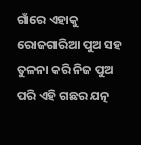ଗାଁରେ ଏହାକୁ ରୋଜଗାରିଆ ପୁଅ ସହ ତୁଳନା କରି ନିଜ ପୁଅ ପରି ଏହି ଗଛର ଯତ୍ନ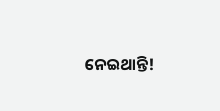ନେଇଥାନ୍ତି!